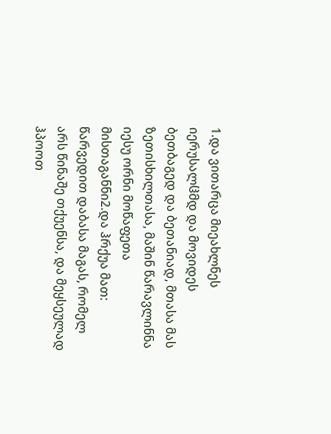1.და ვითარცა მიეახლნეს იერუსალჱმდ და მოვიდეს ბეთბაგედ და ბეთანიად, მთასა მას ზეთისხილთასა, მაშინ წარავლინნა იესუ ორნი მოწაფეთა მისთაგანნი2.და ჰრქუა მათ: წარვედით დაბასა მაგას, რომელ არს წინაშე თქუენსა, და მეყსეულად ჰპოოთ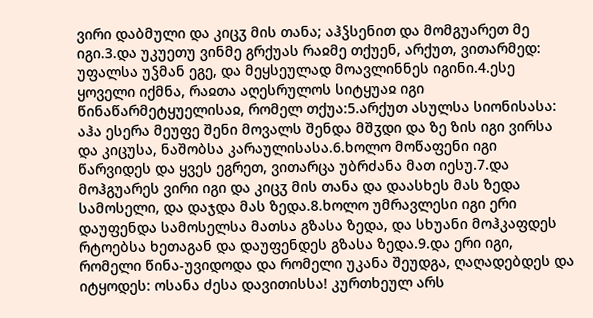ვირი დაბმული და კიცჳ მის თანა; აჰჴსენით და მომგუარეთ მე იგი.3.და უკუეთუ ვინმე გრქუას რაჲმე თქუენ, არქუთ, ვითარმედ: უფალსა უჴმან ეგე, და მეყსეულად მოავლინნეს იგინი.4.ესე ყოველი იქმნა, რაჲთა აღესრულოს სიტყუაჲ იგი წინაწარმეტყუელისაჲ, რომელ თქუა:5.არქუთ ასულსა სიონისასა: აჰა ესერა მეუფე შენი მოვალს შენდა მშჳდი და ზე ზის იგი ვირსა და კიცუსა, ნაშობსა კარაულისასა.6.ხოლო მოწაფენი იგი წარვიდეს და ყვეს ეგრეთ, ვითარცა უბრძანა მათ იესუ.7.და მოჰგუარეს ვირი იგი და კიცჳ მის თანა და დაასხეს მას ზედა სამოსელი, და დაჯდა მას ზედა.8.ხოლო უმრავლესი იგი ერი დაუფენდა სამოსელსა მათსა გზასა ზედა, და სხუანი მოჰკაფდეს რტოებსა ხეთაგან და დაუფენდეს გზასა ზედა.9.და ერი იგი, რომელი წინა-უვიდოდა და რომელი უკანა შეუდგა, ღაღადებდეს და იტყოდეს: ოსანა ძესა დავითისსა! კურთხეულ არს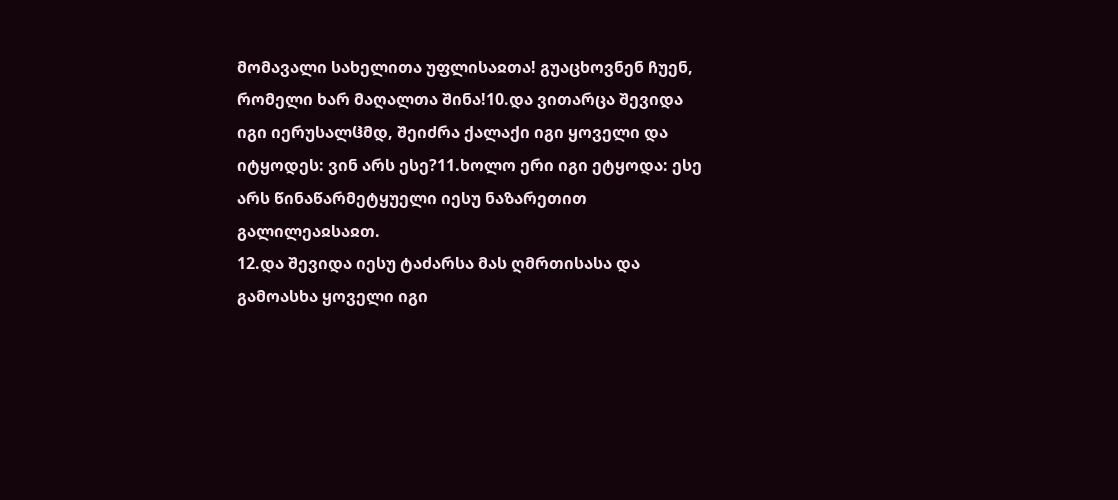მომავალი სახელითა უფლისაჲთა! გუაცხოვნენ ჩუენ, რომელი ხარ მაღალთა შინა!10.და ვითარცა შევიდა იგი იერუსალჱმდ, შეიძრა ქალაქი იგი ყოველი და იტყოდეს: ვინ არს ესე?11.ხოლო ერი იგი ეტყოდა: ესე არს წინაწარმეტყუელი იესუ ნაზარეთით გალილეაჲსაჲთ.
12.და შევიდა იესუ ტაძარსა მას ღმრთისასა და გამოასხა ყოველი იგი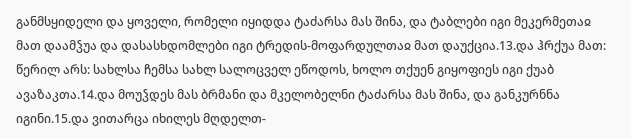განმსყიდელი და ყოველი, რომელი იყიდდა ტაძარსა მას შინა, და ტაბლები იგი მეკერმეთაჲ მათ დაამჴუა და დასასხდომლები იგი ტრედის-მოფარდულთაჲ მათ დაუქცია.13.და ჰრქუა მათ: წერილ არს: სახლსა ჩემსა სახლ სალოცველ ეწოდოს, ხოლო თქუენ გიყოფიეს იგი ქუაბ ავაზაკთა.14.და მოუჴდეს მას ბრმანი და მკელობელნი ტაძარსა მას შინა, და განკურნნა იგინი.15.და ვითარცა იხილეს მღდელთ-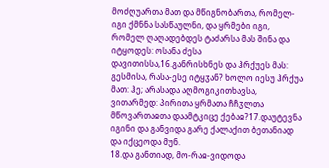მოძღუართა მათ და მწიგნობართა, რომელ-იგი ქმნნა სასწაულნი, და ყრმები იგი, რომელ ღაღადებდეს ტაძარსა მას შინა და იტყოდეს: ოსანა ძესა დავითისსა,16.განრისხნეს და ჰრქუეს მას: გესმისა, რასა-ესე იტყჳან? ხოლო იესუ ჰრქუა მათ: ჰე; არასადა აღმოგიკითხავსა, ვითარმედ: პირითა ყრმათა ჩჩჳლთა მწოვართაჲთა დაამტკიცე ქებაჲ?17.დაუტევნა იგინი და განვიდა გარე ქალაქით ბეთანიად და იქცეოდა მუნ.
18.და განთიად, მო-რაჲ-ვიდოდა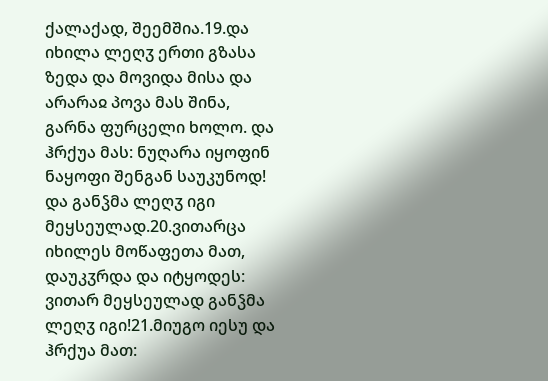ქალაქად, შეემშია.19.და იხილა ლეღჳ ერთი გზასა ზედა და მოვიდა მისა და არარაჲ პოვა მას შინა, გარნა ფურცელი ხოლო. და ჰრქუა მას: ნუღარა იყოფინ ნაყოფი შენგან საუკუნოდ! და განჴმა ლეღჳ იგი მეყსეულად.20.ვითარცა იხილეს მოწაფეთა მათ, დაუკჳრდა და იტყოდეს: ვითარ მეყსეულად განჴმა ლეღჳ იგი!21.მიუგო იესუ და ჰრქუა მათ: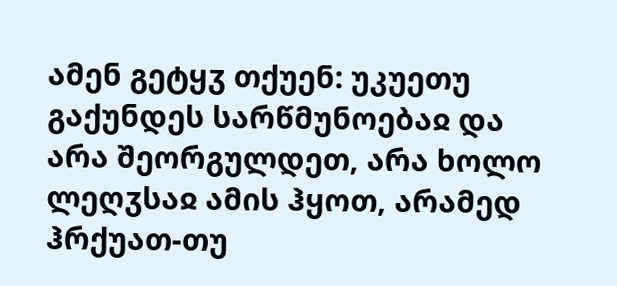ამენ გეტყჳ თქუენ: უკუეთუ გაქუნდეს სარწმუნოებაჲ და არა შეორგულდეთ, არა ხოლო ლეღჳსაჲ ამის ჰყოთ, არამედ ჰრქუათ-თუ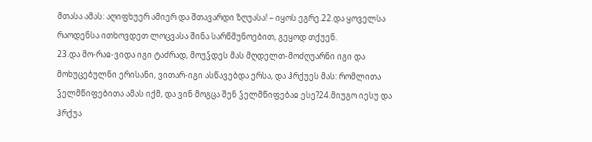მთასა ამას: აღიფხუერ ამიერ და შთავარდი ზღუასა! – იყოს ეგრე.22.და ყოველსა რაოდენსა ითხოვდეთ ლოცვასა შინა სარწმუნოებით, გეყოდ თქუენ.
23.და მო-რაჲ-ვიდა იგი ტაძრად, მოუჴდეს მას მღდელთ-მოძღუარნი იგი და მოხუცებულნი ერისანი, ვითარ-იგი ასწავებდა ერსა, და ჰრქუეს მას: რომლითა ჴელმწიფებითა ამას იქმ, და ვინ მოგცა შენ ჴელმწიფებაჲ ესე?24.მიუგო იესუ და ჰრქუა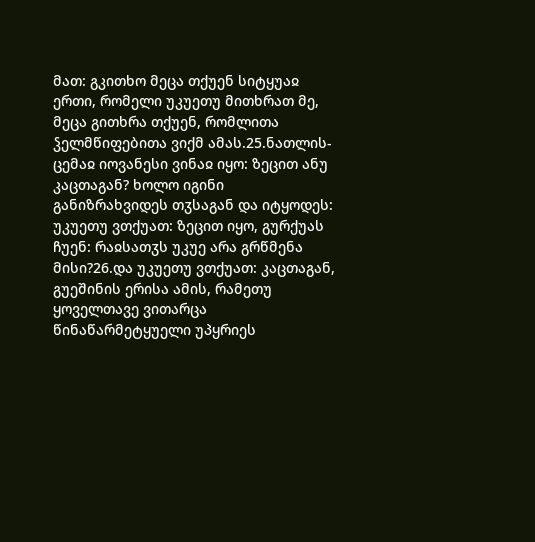მათ: გკითხო მეცა თქუენ სიტყუაჲ ერთი, რომელი უკუეთუ მითხრათ მე, მეცა გითხრა თქუენ, რომლითა ჴელმწიფებითა ვიქმ ამას.25.ნათლის-ცემაჲ იოვანესი ვინაჲ იყო: ზეცით ანუ კაცთაგან? ხოლო იგინი განიზრახვიდეს თჳსაგან და იტყოდეს: უკუეთუ ვთქუათ: ზეცით იყო, გურქუას ჩუენ: რაჲსათჳს უკუე არა გრწმენა მისი?26.და უკუეთუ ვთქუათ: კაცთაგან, გუეშინის ერისა ამის, რამეთუ ყოველთავე ვითარცა წინაწარმეტყუელი უპყრიეს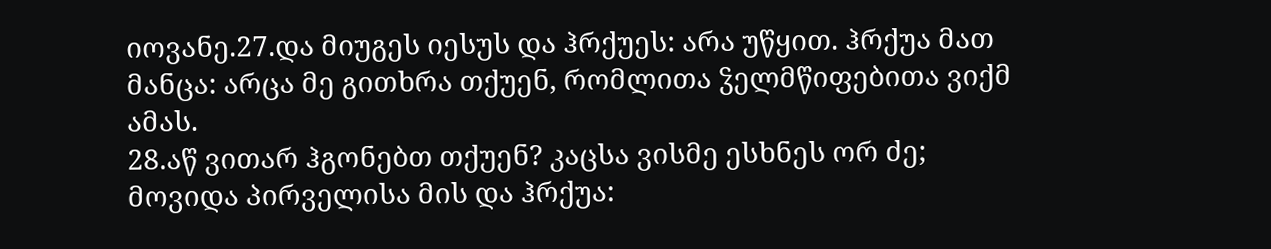იოვანე.27.და მიუგეს იესუს და ჰრქუეს: არა უწყით. ჰრქუა მათ მანცა: არცა მე გითხრა თქუენ, რომლითა ჴელმწიფებითა ვიქმ ამას.
28.აწ ვითარ ჰგონებთ თქუენ? კაცსა ვისმე ესხნეს ორ ძე; მოვიდა პირველისა მის და ჰრქუა: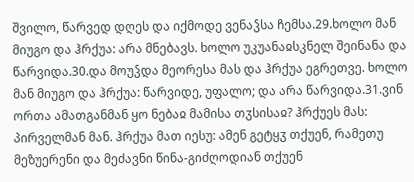შვილო, წარვედ დღეს და იქმოდე ვენაჴსა ჩემსა.29.ხოლო მან მიუგო და ჰრქუა: არა მნებავს. ხოლო უკუანაჲსკნელ შეინანა და წარვიდა.30.და მოუჴდა მეორესა მას და ჰრქუა ეგრეთვე. ხოლო მან მიუგო და ჰრქუა: წარვიდე, უფალო; და არა წარვიდა.31.ვინ ორთა ამათგანმან ყო ნებაჲ მამისა თჳსისაჲ? ჰრქუეს მას: პირველმან მან. ჰრქუა მათ იესუ: ამენ გეტყჳ თქუენ, რამეთუ მეზუერენი და მეძავნი წინა-გიძღოდიან თქუენ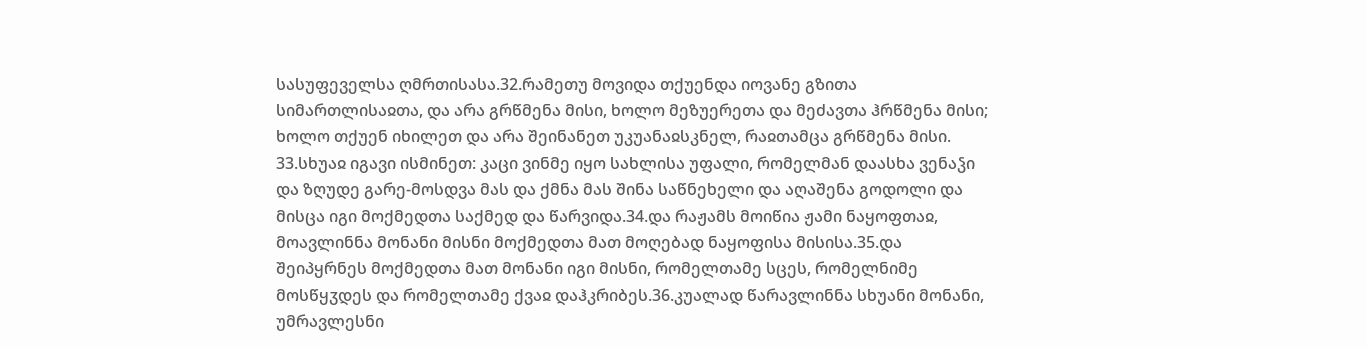სასუფეველსა ღმრთისასა.32.რამეთუ მოვიდა თქუენდა იოვანე გზითა სიმართლისაჲთა, და არა გრწმენა მისი, ხოლო მეზუერეთა და მეძავთა ჰრწმენა მისი; ხოლო თქუენ იხილეთ და არა შეინანეთ უკუანაჲსკნელ, რაჲთამცა გრწმენა მისი.
33.სხუაჲ იგავი ისმინეთ: კაცი ვინმე იყო სახლისა უფალი, რომელმან დაასხა ვენაჴი და ზღუდე გარე-მოსდვა მას და ქმნა მას შინა საწნეხელი და აღაშენა გოდოლი და მისცა იგი მოქმედთა საქმედ და წარვიდა.34.და რაჟამს მოიწია ჟამი ნაყოფთაჲ, მოავლინნა მონანი მისნი მოქმედთა მათ მოღებად ნაყოფისა მისისა.35.და შეიპყრნეს მოქმედთა მათ მონანი იგი მისნი, რომელთამე სცეს, რომელნიმე მოსწყჳდეს და რომელთამე ქვაჲ დაჰკრიბეს.36.კუალად წარავლინნა სხუანი მონანი, უმრავლესნი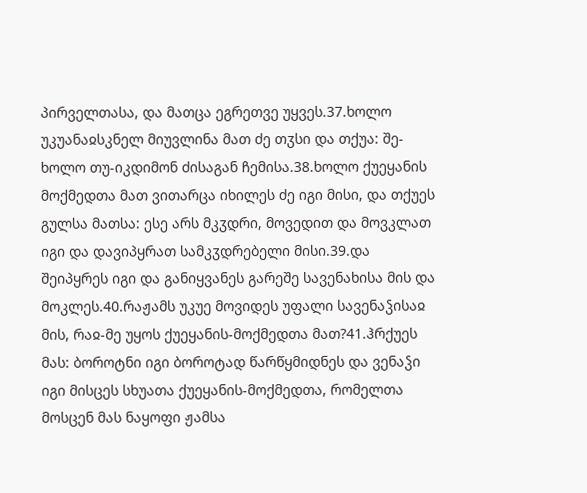პირველთასა, და მათცა ეგრეთვე უყვეს.37.ხოლო უკუანაჲსკნელ მიუვლინა მათ ძე თჳსი და თქუა: შე-ხოლო თუ-იკდიმონ ძისაგან ჩემისა.38.ხოლო ქუეყანის მოქმედთა მათ ვითარცა იხილეს ძე იგი მისი, და თქუეს გულსა მათსა: ესე არს მკჳდრი, მოვედით და მოვკლათ იგი და დავიპყრათ სამკჳდრებელი მისი.39.და შეიპყრეს იგი და განიყვანეს გარეშე სავენახისა მის და მოკლეს.40.რაჟამს უკუე მოვიდეს უფალი სავენაჴისაჲ მის, რაჲ-მე უყოს ქუეყანის-მოქმედთა მათ?41.ჰრქუეს მას: ბოროტნი იგი ბოროტად წარწყმიდნეს და ვენაჴი იგი მისცეს სხუათა ქუეყანის-მოქმედთა, რომელთა მოსცენ მას ნაყოფი ჟამსა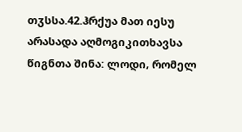თჳსსა.42.ჰრქუა მათ იესუ არასადა აღმოგიკითხავსა წიგნთა შინა: ლოდი, რომელ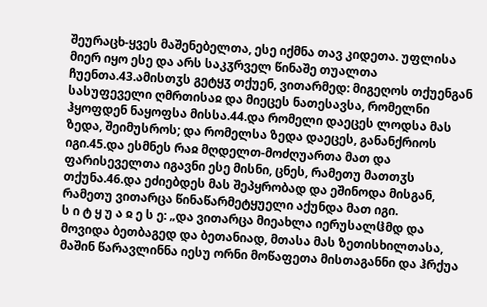შეურაცხ-ყვეს მაშენებელთა, ესე იქმნა თავ კიდეთა. უფლისა მიერ იყო ესე და არს საკჳრველ წინაშე თუალთა ჩუენთა.43.ამისთჳს გეტყჳ თქუენ, ვითარმედ: მიგეღოს თქუენგან სასუფეველი ღმრთისაჲ და მიეცეს ნათესავსა, რომელნი ჰყოფდენ ნაყოფსა მისსა.44.და რომელი დაეცეს ლოდსა მას ზედა, შეიმუსროს; და რომელსა ზედა დაეცეს, განანქრიოს იგი.45.და ესმნეს რაჲ მღდელთ-მოძღუართა მათ და ფარისეველთა იგავნი ესე მისნი, ცნეს, რამეთუ მათთჳს თქუნა.46.და ეძიებდეს მას შეპყრობად და ეშინოდა მისგან, რამეთუ ვითარცა წინაწარმეტყუელი აქუნდა მათ იგი.
ს ი ტ ყ უ ა ჲ ე ს ე: „და ვითარცა მიეახლა იერუსალჱმდ და მოვიდა ბეთბაგედ და ბეთანიად, მთასა მას ზეთისხილთასა, მაშინ წარავლინნა იესუ ორნი მოწაფეთა მისთაგანნი და ჰრქუა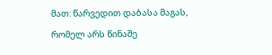მათ: წარვედით დაბასა მაგას, რომელ არს წინაშე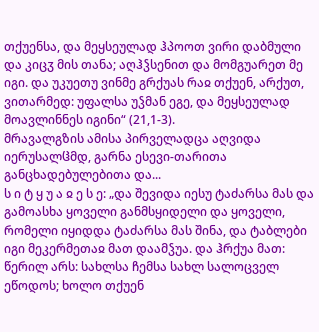თქუენსა, და მეყსეულად ჰპოოთ ვირი დაბმული და კიცჳ მის თანა; აღჰჴსენით და მომგუარეთ მე იგი. და უკუეთუ ვინმე გრქუას რაჲ თქუენ, არქუთ, ვითარმედ: უფალსა უჴმან ეგე, და მეყსეულად მოავლინნეს იგინი“ (21,1-3).
მრავალგზის ამისა პირველადცა აღვიდა იერუსალჱმდ, გარნა ესევი-თარითა განცხადებულებითა და...
ს ი ტ ყ უ ა ჲ ე ს ე: „და შევიდა იესუ ტაძარსა მას და გამოასხა ყოველი განმსყიდელი და ყოველი, რომელი იყიდდა ტაძარსა მას შინა, და ტაბლები იგი მეკერმეთაჲ მათ დაამჴუა. და ჰრქუა მათ: წერილ არს: სახლსა ჩემსა სახლ სალოცველ ეწოდოს; ხოლო თქუენ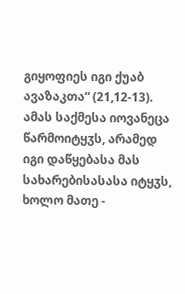გიყოფიეს იგი ქუაბ ავაზაკთა“ (21,12-13).
ამას საქმესა იოვანეცა წარმოიტყჳს, არამედ იგი დაწყებასა მას სახარებისასასა იტყჳს, ხოლო მათე -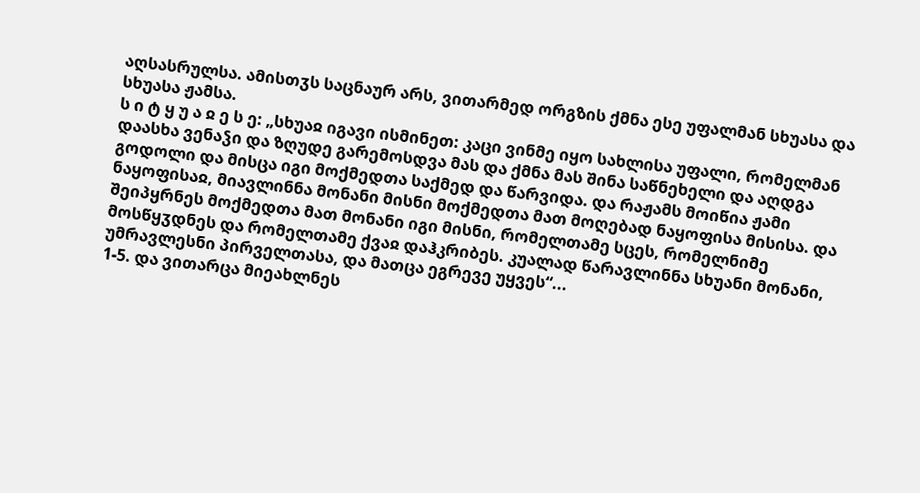აღსასრულსა. ამისთჳს საცნაურ არს, ვითარმედ ორგზის ქმნა ესე უფალმან სხუასა და სხუასა ჟამსა.
ს ი ტ ყ უ ა ჲ ე ს ე: „სხუაჲ იგავი ისმინეთ: კაცი ვინმე იყო სახლისა უფალი, რომელმან დაასხა ვენაჴი და ზღუდე გარემოსდვა მას და ქმნა მას შინა საწნეხელი და აღდგა გოდოლი და მისცა იგი მოქმედთა საქმედ და წარვიდა. და რაჟამს მოიწია ჟამი ნაყოფისაჲ, მიავლინნა მონანი მისნი მოქმედთა მათ მოღებად ნაყოფისა მისისა. და შეიპყრნეს მოქმედთა მათ მონანი იგი მისნი, რომელთამე სცეს, რომელნიმე მოსწყჳდნეს და რომელთამე ქვაჲ დაჰკრიბეს. კუალად წარავლინნა სხუანი მონანი, უმრავლესნი პირველთასა, და მათცა ეგრევე უყვეს“...
1-5. და ვითარცა მიეახლნეს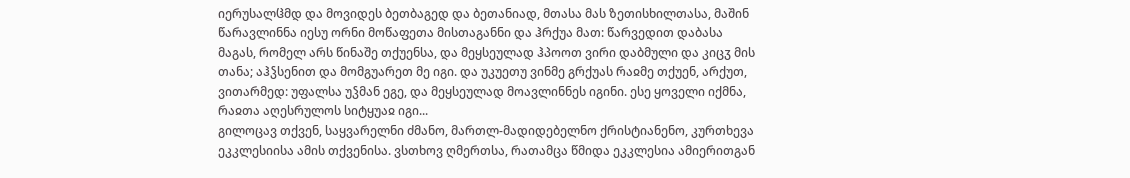იერუსალჱმდ და მოვიდეს ბეთბაგედ და ბეთანიად, მთასა მას ზეთისხილთასა, მაშინ წარავლინნა იესუ ორნი მოწაფეთა მისთაგანნი და ჰრქუა მათ: წარვედით დაბასა მაგას, რომელ არს წინაშე თქუენსა, და მეყსეულად ჰპოოთ ვირი დაბმული და კიცჳ მის თანა; აჰჴსენით და მომგუარეთ მე იგი. და უკუეთუ ვინმე გრქუას რაჲმე თქუენ, არქუთ, ვითარმედ: უფალსა უჴმან ეგე, და მეყსეულად მოავლინნეს იგინი. ესე ყოველი იქმნა, რაჲთა აღესრულოს სიტყუაჲ იგი...
გილოცავ თქვენ, საყვარელნი ძმანო, მართლ-მადიდებელნო ქრისტიანენო, კურთხევა ეკკლესიისა ამის თქვენისა. ვსთხოვ ღმერთსა, რათამცა წმიდა ეკკლესია ამიერითგან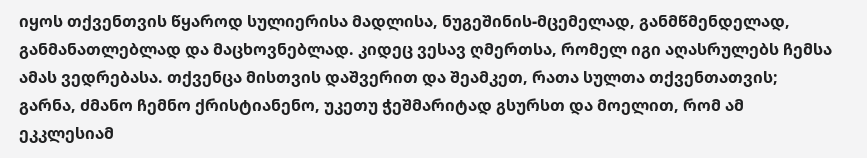იყოს თქვენთვის წყაროდ სულიერისა მადლისა, ნუგეშინის-მცემელად, განმწმენდელად, განმანათლებლად და მაცხოვნებლად. კიდეც ვესავ ღმერთსა, რომელ იგი აღასრულებს ჩემსა ამას ვედრებასა. თქვენცა მისთვის დაშვერით და შეამკეთ, რათა სულთა თქვენთათვის; გარნა, ძმანო ჩემნო ქრისტიანენო, უკეთუ ჭეშმარიტად გსურსთ და მოელით, რომ ამ ეკკლესიამ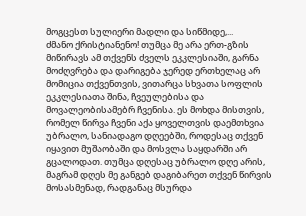მოგცესთ სულიერი მადლი და სიწმიდე,...
ძმანო ქრისტიანენო! თუმცა მე არა ერთ-გზის მიწირავს ამ თქვენს ძველს ეკკლესიაში, გარნა მოძღვრება და დარიგება ჯერედ ერთხელაც არ მომიცია თქვენთვის, ვითარცა სხვათა სოფლის ეკკლესიათა შინა, ჩვეულებისა და მოვალეობისამებრ ჩვენისა. ეს მოხდა მისთვის, რომელ წირვა ჩვენი აქა ყოველთვის დაემთხვია უბრალო, სანიადაგო დღეებში, როდესაც თქვენ იყავით მუშაობაში და მოსვლა საყდარში არ გცალოდათ. თუმცა დღესაც უბრალო დღე არის, მაგრამ დღეს მე განგებ დაგიბარეთ თქვენ წირვის მოსასმენად, რადგანაც მსურდა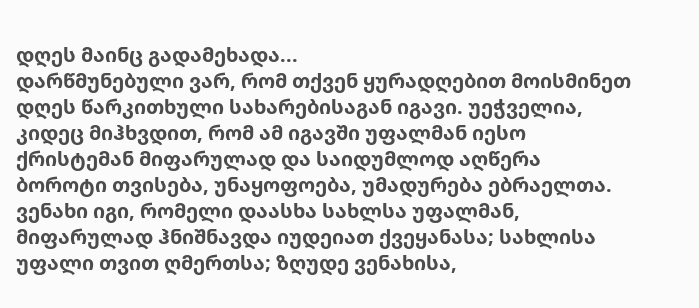დღეს მაინც გადამეხადა...
დარწმუნებული ვარ, რომ თქვენ ყურადღებით მოისმინეთ დღეს წარკითხული სახარებისაგან იგავი. უეჭველია, კიდეც მიჰხვდით, რომ ამ იგავში უფალმან იესო ქრისტემან მიფარულად და საიდუმლოდ აღწერა ბოროტი თვისება, უნაყოფოება, უმადურება ებრაელთა. ვენახი იგი, რომელი დაასხა სახლსა უფალმან, მიფარულად ჰნიშნავდა იუდეიათ ქვეყანასა; სახლისა უფალი თვით ღმერთსა; ზღუდე ვენახისა,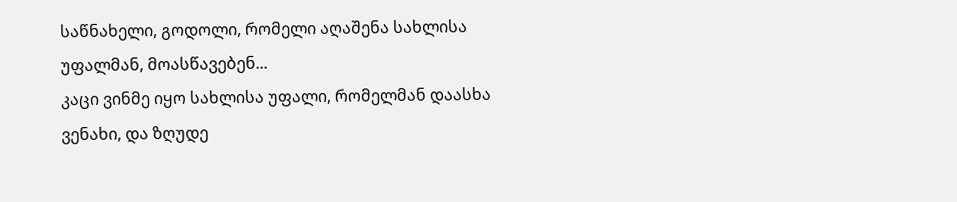საწნახელი, გოდოლი, რომელი აღაშენა სახლისა უფალმან, მოასწავებენ...
კაცი ვინმე იყო სახლისა უფალი, რომელმან დაასხა ვენახი, და ზღუდე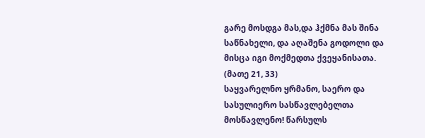გარე მოსდგა მას,და ჰქმნა მას შინა საწნახელი, და აღაშენა გოდოლი და მისცა იგი მოქმედთა ქვეყანისათა. (მათე 21, 33)
საყვარელნო ყრმანო, საერო და სასულიერო სასწავლებელთა მოსწავლენო! წარსულს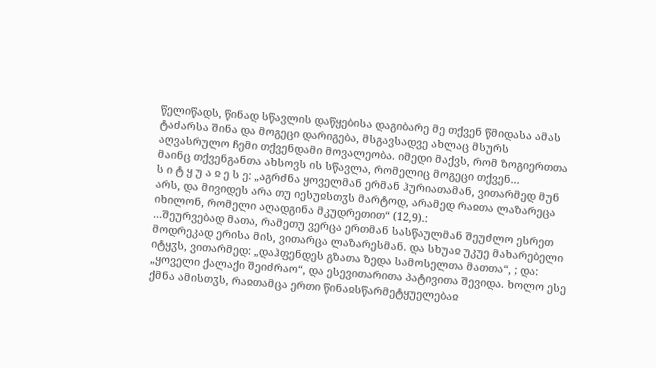წელიწადს, წინად სწავლის დაწყებისა დაგიბარე მე თქვენ წმიდასა ამას ტაძარსა შინა და მოგეცი დარიგება, მსგავსადვე ახლაც მსურს აღვასრულო ჩემი თქვენდამი მოვალეობა. იმედი მაქვს, რომ ზოგიერთთა მაინც თქვენგანთა ახსოვს ის სწავლა, რომელიც მოგეცი თქვენ...
ს ი ტ ყ უ ა ჲ ე ს ე: „აგრძნა ყოველმან ერმან ჰურიათამან, ვითარმედ მუნ არს, და მივიდეს არა თუ იესუჲსთჳს მარტოდ, არამედ რაჲთა ლაზარეცა იხილონ, რომელი აღადგინა მკუდრეთით“ (12,9).:
...შეურვებად მათა, რამეთუ ვერცა ერთმან სასწაულმან შეუძლო ესრეთ მოდრეკად ერისა მის, ვითარცა ლაზარესმან. და სხუაჲ უკუე მახარებელი იტყჳს, ვითარმედ: „დაჰფენდეს გზათა ზედა სამოსელთა მათთა“, ; და: „ყოველი ქალაქი შეიძრაო“, და ესევითარითა პატივითა შევიდა. ხოლო ესე ქმნა ამისთჳს, რაჲთამცა ერთი წინაჲსწარმეტყუელებაჲ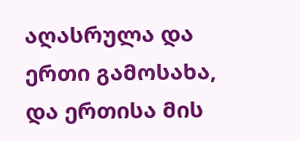აღასრულა და ერთი გამოსახა, და ერთისა მის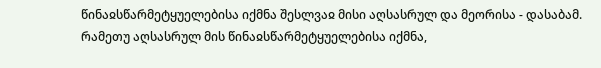წინაჲსწარმეტყუელებისა იქმნა შესლვაჲ მისი აღსასრულ და მეორისა - დასაბამ. რამეთუ აღსასრულ მის წინაჲსწარმეტყუელებისა იქმნა,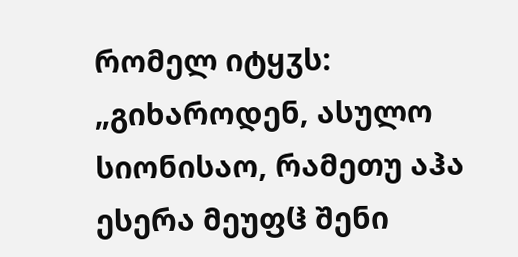რომელ იტყჳს: „გიხაროდენ, ასულო სიონისაო, რამეთუ აჰა ესერა მეუფჱ შენი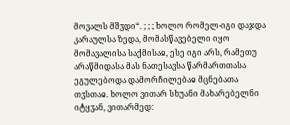მოვალს მშჳდი“. ; ; ; ხოლო რომელ-იგი დაჯდა კარაულსა ზედა, მომასწავებელი იყო მომავალისა საქმისაჲ, ესე იგი არს, რამეთუ არაწმიდასა მას ნათესავსა წარმართთასა ეგულებოდა დამორჩილებაჲ მცნებათა თჳსთაჲ. ხოლო ვითარ სხუანი მახარებელნი იტყჳან, ვითარმედ: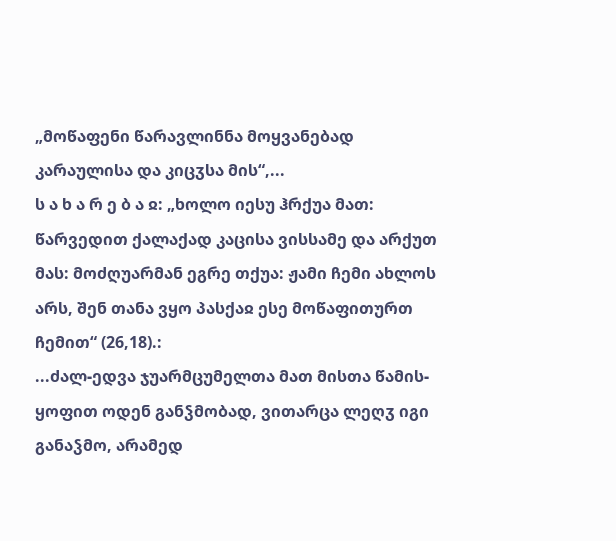„მოწაფენი წარავლინნა მოყვანებად კარაულისა და კიცჳსა მის“,...
ს ა ხ ა რ ე ბ ა ჲ: „ხოლო იესუ ჰრქუა მათ: წარვედით ქალაქად კაცისა ვისსამე და არქუთ მას: მოძღუარმან ეგრე თქუა: ჟამი ჩემი ახლოს არს, შენ თანა ვყო პასქაჲ ესე მოწაფითურთ ჩემით“ (26,18).:
...ძალ-ედვა ჯუარმცუმელთა მათ მისთა წამის-ყოფით ოდენ განჴმობად, ვითარცა ლეღჳ იგი განაჴმო, არამედ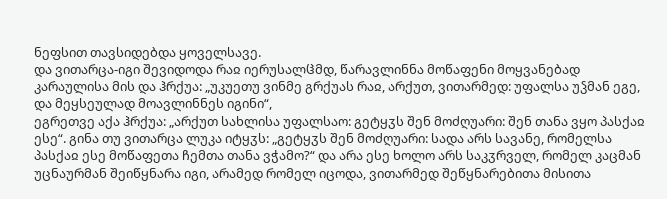ნეფსით თავსიდებდა ყოველსავე.
და ვითარცა-იგი შევიდოდა რაჲ იერუსალჱმდ, წარავლინნა მოწაფენი მოყვანებად კარაულისა მის და ჰრქუა: „უკუეთუ ვინმე გრქუას რაჲ, არქუთ, ვითარმედ: უფალსა უჴმან ეგე, და მეყსეულად მოავლინნეს იგინი“,
ეგრეთვე აქა ჰრქუა: „არქუთ სახლისა უფალსაო: გეტყჳს შენ მოძღუარი: შენ თანა ვყო პასქაჲ ესე“. გინა თუ ვითარცა ლუკა იტყჳს: „გეტყჳს შენ მოძღუარი: სადა არს სავანე, რომელსა პასქაჲ ესე მოწაფეთა ჩემთა თანა ვჭამო?“ და არა ესე ხოლო არს საკჳრველ, რომელ კაცმან უცნაურმან შეიწყნარა იგი, არამედ რომელ იცოდა, ვითარმედ შეწყნარებითა მისითა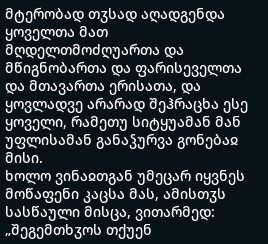მტერობად თჳსად აღადგენდა ყოველთა მათ მღდელთმოძღუართა და მწიგნობართა და ფარისეველთა და მთავართა ერისათა, და ყოვლადვე არარად შეჰრაცხა ესე ყოველი, რამეთუ სიტყუამან მან უფლისამან განაჴურვა გონებაჲ მისი.
ხოლო ვინაჲთგან უმეცარ იყვნეს მოწაფენი კაცსა მას, ამისთჳს სასწაული მისცა, ვითარმედ: „შეგემთხჳოს თქუენ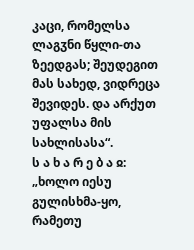კაცი, რომელსა ლაგჳნი წყლი-თა ზეედგას; შეუდეგით მას სახედ, ვიდრეცა შევიდეს. და არქუთ უფალსა მის სახლისასა“.
ს ა ხ ა რ ე ბ ა ჲ: „ხოლო იესუ გულისხმა-ყო, რამეთუ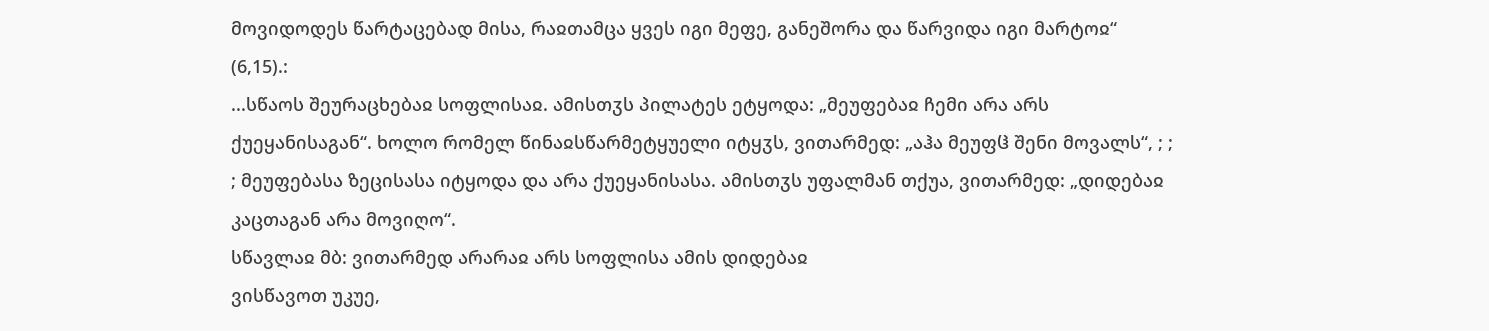მოვიდოდეს წარტაცებად მისა, რაჲთამცა ყვეს იგი მეფე, განეშორა და წარვიდა იგი მარტოჲ“ (6,15).:
...სწაოს შეურაცხებაჲ სოფლისაჲ. ამისთჳს პილატეს ეტყოდა: „მეუფებაჲ ჩემი არა არს ქუეყანისაგან“. ხოლო რომელ წინაჲსწარმეტყუელი იტყჳს, ვითარმედ: „აჰა მეუფჱ შენი მოვალს“, ; ; ; მეუფებასა ზეცისასა იტყოდა და არა ქუეყანისასა. ამისთჳს უფალმან თქუა, ვითარმედ: „დიდებაჲ კაცთაგან არა მოვიღო“.
სწავლაჲ მბ: ვითარმედ არარაჲ არს სოფლისა ამის დიდებაჲ
ვისწავოთ უკუე,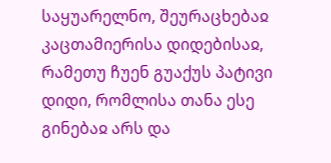საყუარელნო, შეურაცხებაჲ კაცთამიერისა დიდებისაჲ, რამეთუ ჩუენ გუაქუს პატივი დიდი, რომლისა თანა ესე გინებაჲ არს და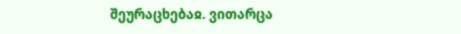შეურაცხებაჲ. ვითარცა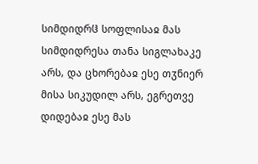სიმდიდრჱ სოფლისაჲ მას სიმდიდრესა თანა სიგლახაკე არს, და ცხორებაჲ ესე თჳნიერ მისა სიკუდილ არს, ეგრეთვე დიდებაჲ ესე მას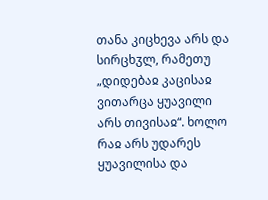თანა კიცხევა არს და სირცხჳლ, რამეთუ „დიდებაჲ კაცისაჲ ვითარცა ყუავილი არს თივისაჲ“. ხოლო რაჲ არს უდარეს ყუავილისა და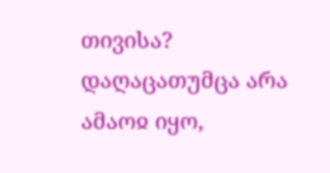თივისა? დაღაცათუმცა არა ამაოჲ იყო,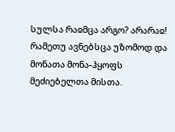სულსა რაჲმცა არგო? არარაჲ! რამეთუ ავნებსცა უზომოდ და მონათა მონა-ჰყოფს მეძიებელთა მისთა.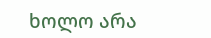ხოლო არა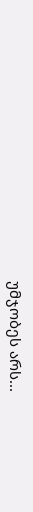უმჯობეს არს...